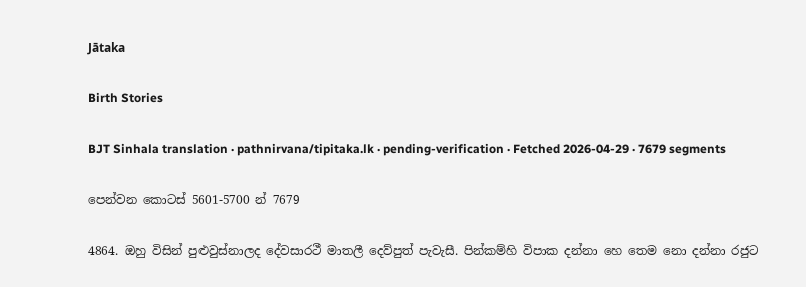Jātaka

Birth Stories

BJT Sinhala translation · pathnirvana/tipitaka.lk · pending-verification · Fetched 2026-04-29 · 7679 segments

පෙන්වන කොටස් 5601-5700 න් 7679

4864. ඔහු විසින් පුළුවුස්නාලද දේවසාරථී මාතලී දෙව්පුත් පැවැසී. පින්කම්හි විපාක දන්නා හෙ තෙම නො දන්නා රජුට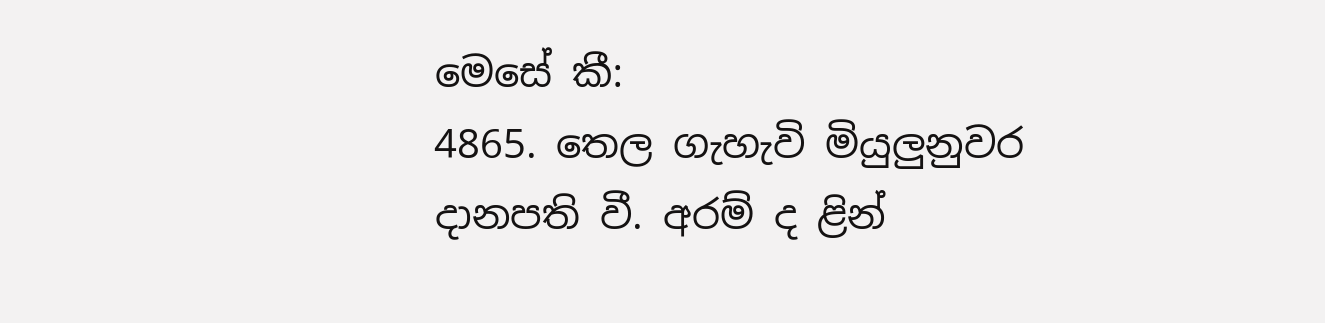මෙසේ කී:
4865. තෙල ගැහැවි මියුලුනුවර දානපති වී. අරම් ද ළින්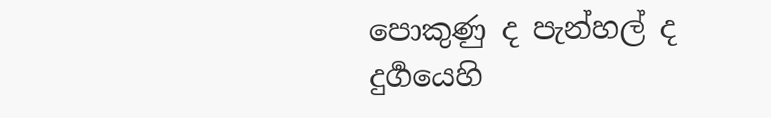පොකුණු ද පැන්හල් ද දුර්‍ගයෙහි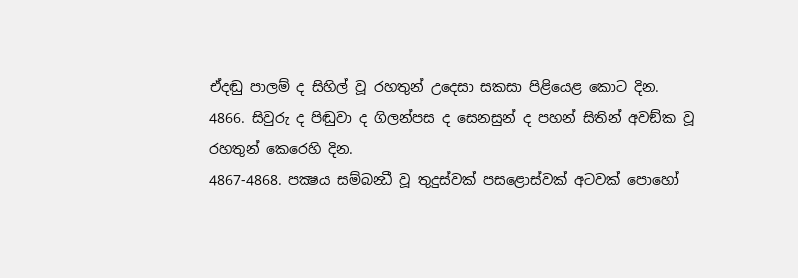ඒදඬු පාලම් ද සිහිල් වූ රහතුන් උදෙසා සකසා පිළියෙළ කොට දින.
4866. සිවුරු ද පිඬුවා ද ගිලන්පස ද සෙනසුන් ද පහන් සිතින් අවඞ්ක වූ රහතුන් කෙරෙහි දින.
4867-4868. පක්‍ෂය සම්බන්‍ධී වූ තුදුස්වක් පසළොස්වක් අටවක් පොහෝ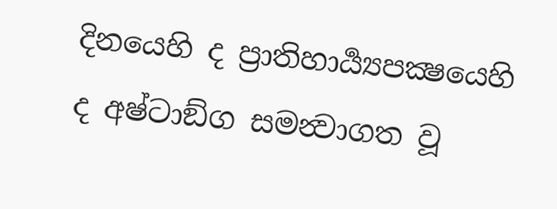දිනයෙහි ද ප්‍රාතිහාර්‍ය්‍යපක්‍ෂයෙහි ද අෂ්ටාඞ්ග සමන්‍වාගත වූ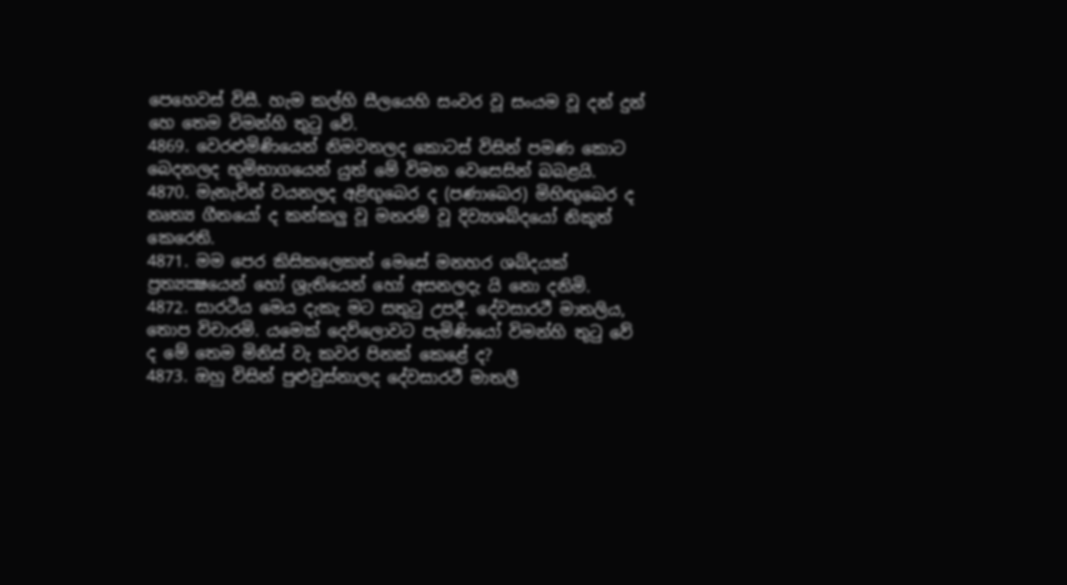පෙහෙවස් විසී. හැම කල්හි සීලයෙහි සංවර වූ සංයම වූ දන් දුන් හෙ තෙම විමන්හි තුටු වේ.
4869. වෙරළුමිණියෙන් නිමවනලද කොටස් විසින් පමණ කොට බෙදනලද භූමිභාගයෙන් යුත් මේ විමන වෙසෙසින් බබළයි.
4870. මැනැවින් වයනලද අළිඟුබෙර ද (පණාබෙර) මිහිඟුබෙර ද නෘත්‍ය ගීතයෝ ද කන්කලු වූ මනරම් වූ දිව්‍යශබ්දයෝ නිකුත් කෙරෙති.
4871. මම පෙර කිසිකලෙකත් මෙසේ මනහර ශබ්දයක් ප්‍රත්‍යක්‍ෂයෙන් හෝ ශ්‍රැතියෙන් හෝ අසනලදැ යි නො දනිමි.
4872. සාරථිය මෙය දැකැ මට සතුටු උපදී. දේවසාරථී මාතලිය, තොප විචාරමි. යමෙක් දෙව්ලොවට පැමිණියෝ විමන්හි තුටු වේ ද මේ තෙම මිනිස් වැ කවර පිනක් කෙළේ ද?
4873. ඔහු විසින් පුළුවුස්නාලද දේවසාරථී මාතලී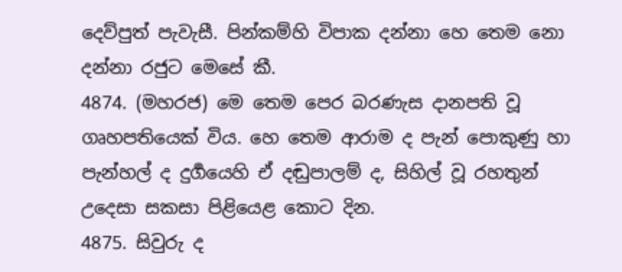දෙව්පුත් පැවැසී. පින්කම්හි විපාක දන්නා හෙ තෙම නො දන්නා රජුට මෙසේ කී.
4874. (මහරජ) මෙ තෙම පෙර බරණැස දානපති වූ ගෘහපතියෙක් විය. හෙ තෙම ආරාම ද පැන් පොකුණු හා පැන්හල් ද දුර්‍ගයෙහි ඒ දඬුපාලම් ද, සිහිල් වූ රහතුන් උදෙසා සකසා පිළියෙළ කොට දින.
4875. සිවුරු ද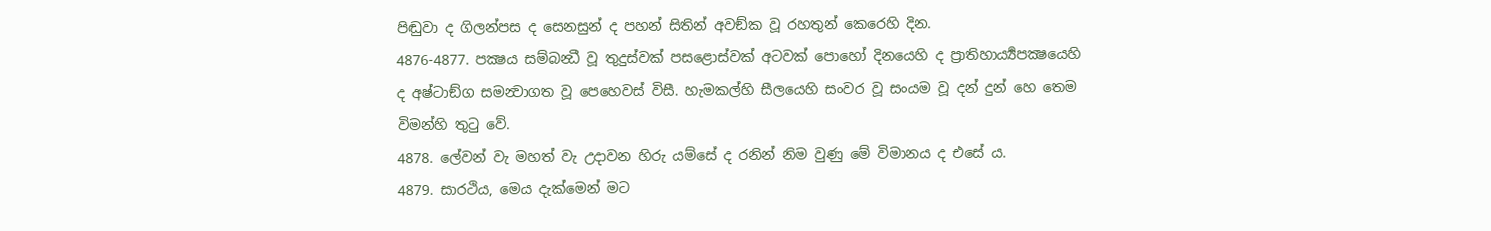පිඬුවා ද ගිලන්පස ද සෙනසුන් ද පහන් සිතින් අවඞ්ක වූ රහතුන් කෙරෙහි දින.
4876-4877. පක්‍ෂය සම්බන්‍ධී වූ තුදුස්වක් පසළොස්වක් අටවක් පොහෝ දිනයෙහි ද ප්‍රාතිහාර්‍ය්‍යපක්‍ෂයෙහි ද අෂ්ටාඞ්ග සමන්‍වාගත වූ පෙහෙවස් විසී. හැමකල්හි සීලයෙහි සංවර වූ සංයම වූ දන් දුන් හෙ තෙම විමන්හි තුටු වේ.
4878. ලේවන් වැ මහත් වැ උදාවන හිරු යම්සේ ද රනින් නිම වුණු මේ විමානය ද එසේ ය.
4879. සාරථිය, මෙය දැක්මෙන් මට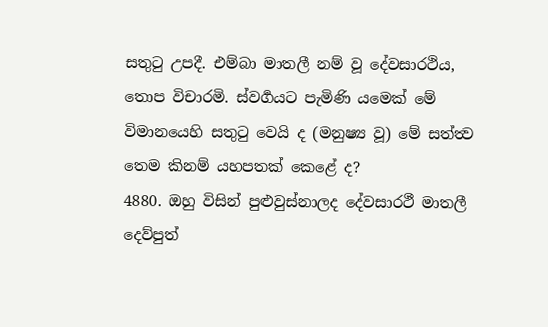සතුටු උපදී. එම්බා මාතලී නම් වූ දේවසාරථිය, තොප විචාරමි. ස්වර්‍ගයට පැමිණි යමෙක් මේ විමානයෙහි සතුටු වෙයි ද (මනුෂ්‍ය වූ) මේ සත්ත්‍ව තෙම කිනම් යහපතක් කෙළේ ද?
4880. ඔහු විසින් පුළුවුස්නාලද දේවසාරථී මාතලී දෙව්පුත්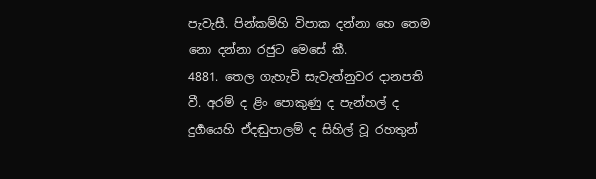පැවැසී. පින්කම්හි විපාක දන්නා හෙ තෙම නො දන්නා රජුට මෙසේ කී.
4881. තෙල ගැහැවි සැවැත්නුවර දානපති වී. අරම් ද ළිං පොකුණු ද පැන්හල් ද දුර්‍ගයෙහි ඒදඬුපාලම් ද සිහිල් වූ රහතුන්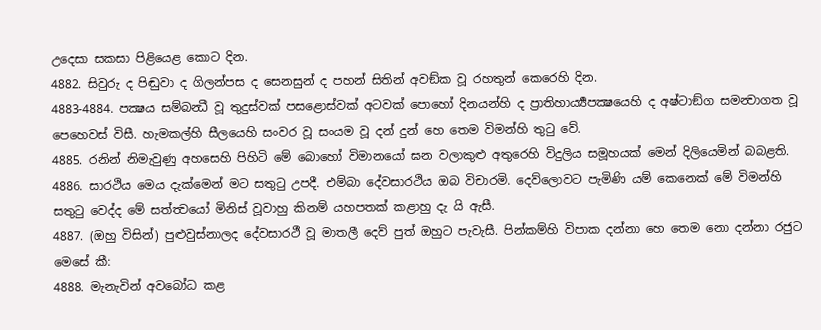උදෙසා සකසා පිළියෙළ කොට දින.
4882. සිවුරු ද පිඬුවා ද ගිලන්පස ද සෙනසුන් ද පහන් සිතින් අවඞ්ක වූ රහතුන් කෙරෙහි දින.
4883-4884. පක්‍ෂය සම්බන්‍ධී වූ තුදුස්වක් පසළොස්වක් අටවක් පොහෝ දිනයන්හි ද ප්‍රාතිහාර්‍ය්‍යපක්‍ෂයෙහි ද අෂ්ටාඞ්ග සමන්‍වාගත වූ පෙහෙවස් විසී. හැමකල්හි සීලයෙහි සංවර වූ සංයම වූ දන් දුන් හෙ තෙම විමන්හි තුටු වේ.
4885. රනින් නිමැවුණු අහසෙහි පිහිටි මේ බොහෝ විමානයෝ ඝන වලාකුළු අතුරෙහි විදුලිය සමූහයක් මෙන් දිලියෙමින් බබළති.
4886. සාරථිය මෙය දැක්මෙන් මට සතුටු උපදී. එම්බා දේවසාරථිය ඔබ විචාරමි. දෙව්ලොවට පැමිණි යම් කෙනෙක් මේ විමන්හි සතුටු වෙද්ද මේ සත්ත්‍වයෝ මිනිස් වූවාහු කිනම් යහපතක් කළාහු දැ යි ඇසී.
4887. (ඔහු විසින්) පුළුවුස්නාලද දේවසාරථී වූ මාතලී දෙව් පුත් ඔහුට පැවැසී. පින්කම්හි විපාක දන්නා හෙ තෙම නො දන්නා රජුට මෙසේ කී:
4888. මැනැවින් අවබෝධ කළ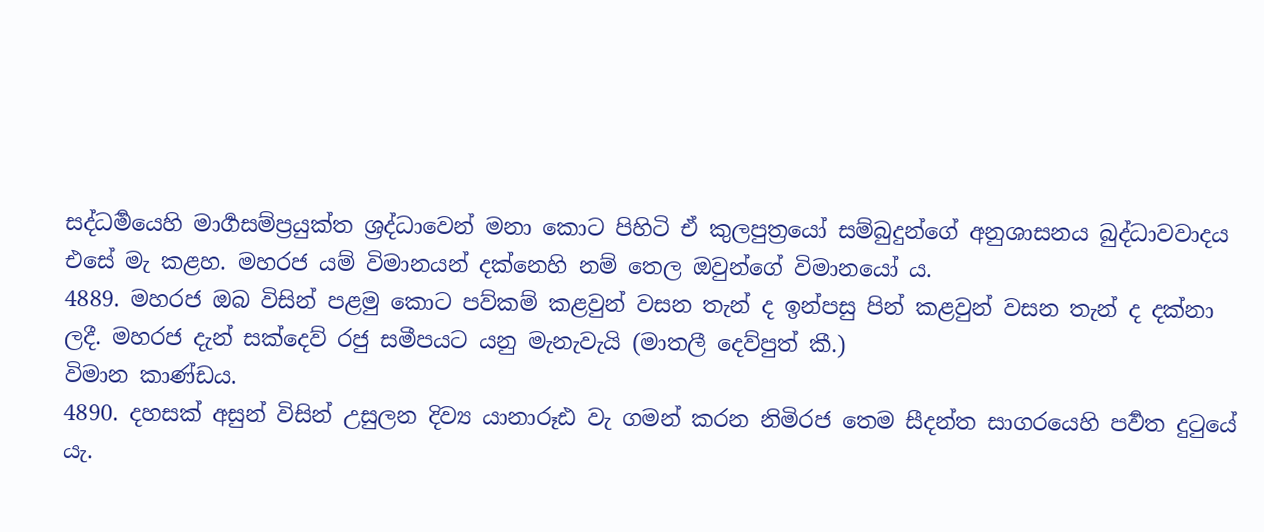සද්ධර්‍මයෙහි මාර්‍ගසම්ප්‍රයුක්ත ශ්‍රද්ධාවෙන් මනා කොට පිහිටි ඒ කුලපුත්‍රයෝ සම්බුදුන්ගේ අනුශාසනය බුද්ධාවවාදය එසේ මැ කළහ. මහරජ යම් විමානයන් දක්නෙහි නම් තෙල ඔවුන්ගේ විමානයෝ ය.
4889. මහරජ ඔබ විසින් පළමු කොට පව්කම් කළවුන් වසන තැන් ද ඉන්පසු පින් කළවුන් වසන තැන් ද දක්නා ලදී. මහරජ දැන් සක්දෙව් රජු සමීපයට යනු මැනැවැයි (මාතලී දෙව්පුත් කී.)
විමාන කාණ්ඩය.
4890. දහසක් අසුන් විසින් උසුලන දිව්‍ය යානාරූඪ වැ ගමන් කරන නිමිරජ තෙම සීදන්ත සාගරයෙහි පර්‍වත දුටුයේ යැ.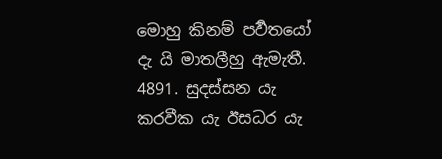මොහු කිනම් පර්‍වතයෝ දැ යි මාතලීහු ඇමැතී.
4891. සුදස්සන යැ කරවීක යැ ඊසධර යැ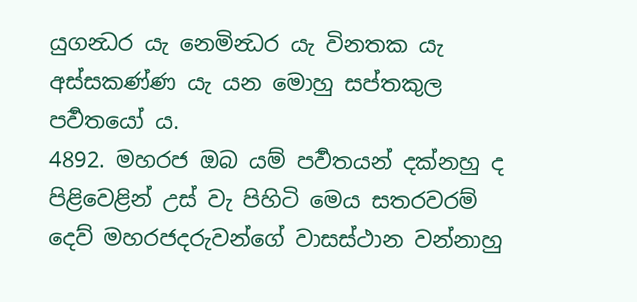යුගන්‍ධර යැ නෙමින්‍ධර යැ විනතක යැ අස්සකණ්ණ යැ යන මොහු සප්තකුල පර්‍වතයෝ ය.
4892. මහරජ ඔබ යම් පර්‍වතයන් දක්නහු ද පිළිවෙළින් උස් වැ පිහිටි මෙය සතරවරම් දෙව් මහරජදරුවන්ගේ වාසස්ථාන වන්නාහු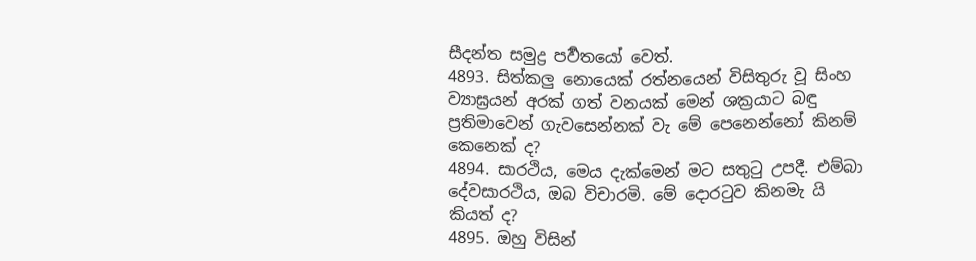සීදන්ත සමුද්‍ර පර්‍වතයෝ වෙත්.
4893. සිත්කලු නොයෙක් රත්නයෙන් විසිතුරු වූ සිංහ ව්‍යාඝ්‍රයන් අරක් ගත් වනයක් මෙන් ශක්‍රයාට බඳු ප්‍රතිමාවෙන් ගැවසෙන්නක් වැ මේ පෙනෙන්නෝ කිනම් කෙනෙක් ද?
4894. සාරථිය, මෙය දැක්මෙන් මට සතුටු උපදී. එම්බා දේවසාරථිය, ඔබ විචාරමි. මේ දොරටුව කිනමැ යි කියත් ද?
4895. ඔහු විසින්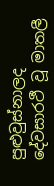පුළුවුස්නාලද දේවසාරථී වූ මාතලී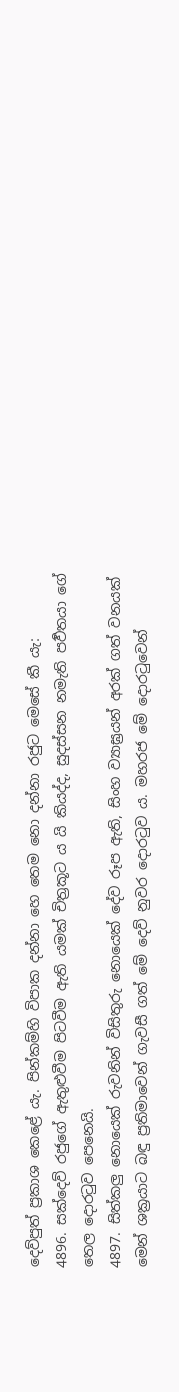දෙව්පුත් ප්‍රකාශ කෙළේ යැ. පින්කම්හි විපාක දන්නා හෙ තෙම නො දන්නා රජුට මෙසේ කී යැ:
4896. සක්දෙව් රජුගේ ඇතුළුවීම පිටවීම ඇති යමක් චිත්‍රකූට ය යි කියද්ද, සුදස්සන නමැති පර්‍වතයා ගේ තෙල දොරටුව පෙනෙයි.
4897. සිත්කලු නොයෙක් රුවනින් විසිතුරු නොයෙක් දේව රූප ඇති, සිංහ ව්‍යාඝ්‍රයන් අරක් ගත් වනයක් මෙන් ශක්‍රයාට බඳු ප්‍රතිමාවෙන් ගැවසී ගත් මේ දෙව් නුවර දොරටුව ය. මහරජ මේ දොරටුවෙන්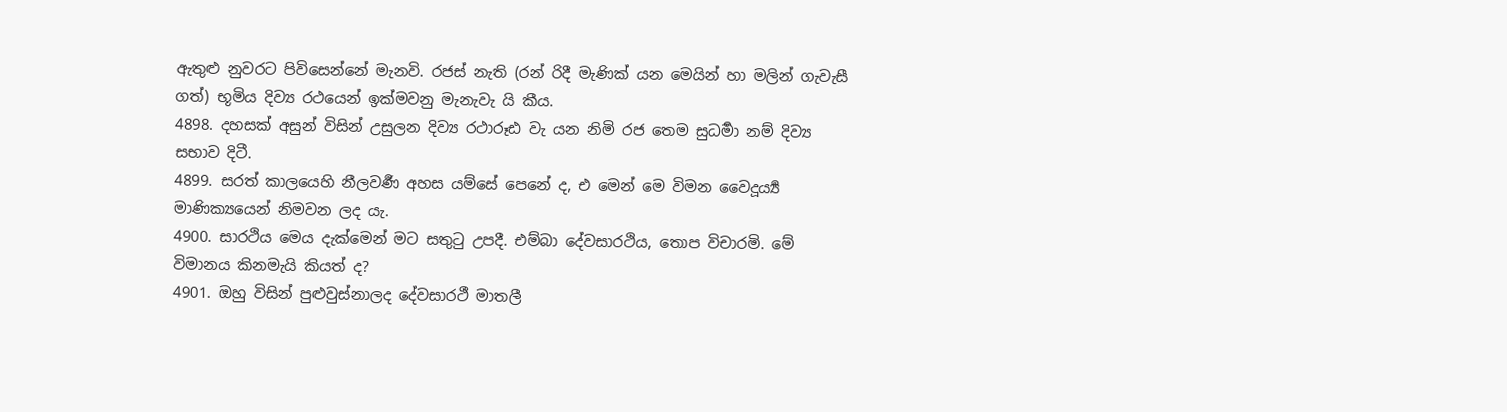ඇතුළු නුවරට පිවිසෙන්නේ මැනවි. රජස් නැති (රන් රිදී මැණික් යන මෙයින් හා මලින් ගැවැසී ගත්) භූමිය දිව්‍ය රථයෙන් ඉක්මවනු මැනැවැ යි කීය.
4898. දහසක් අසුන් විසින් උසුලන දිව්‍ය රථාරූඪ වැ යන නිමි රජ තෙම සුධර්‍මා නම් දිව්‍ය සභාව දිටී.
4899. සරත් කාලයෙහි නීලවර්‍ණ අහස යම්සේ පෙනේ ද, එ මෙන් මෙ විමන වෛදූර්‍ය්‍ය මාණික්‍යයෙන් නිමවන ලද යැ.
4900. සාරථිය මෙය දැක්මෙන් මට සතුටු උපදී. එම්බා දේවසාරථිය, තොප විචාරමි. මේ විමානය කිනමැයි කියත් ද?
4901. ඔහු විසින් පුළුවුස්නාලද දේවසාරථී මාතලී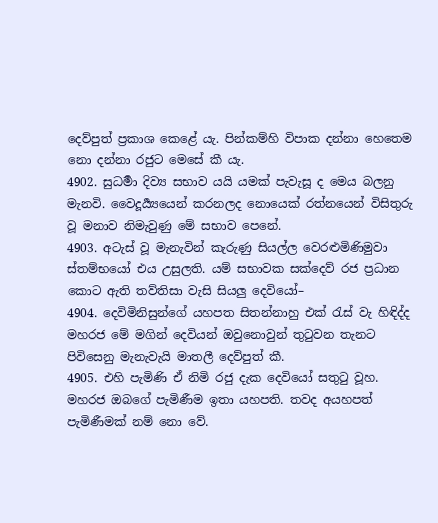දෙව්පුත් ප්‍රකාශ කෙළේ යැ. පින්කම්හි විපාක දන්නා හෙතෙම නො දන්නා රජුට මෙසේ කී යැ.
4902. සුධර්‍මා දිව්‍ය සභාව යයි යමක් පැවැසූ ද මෙය බලනු මැනවි. වෛදූර්‍ය්‍යයෙන් කරනලද නොයෙක් රත්නයෙන් විසිතුරු වූ මනාව නිමැවුණු මේ සභාව පෙනේ.
4903. අටැස් වූ මැනැවින් කැරුණු සියල්ල වෙරළුමිණිමුවා ස්තම්භයෝ එය උසුලති. යම් සභාවක සක්දෙව් රජ ප්‍රධාන කොට ඇති තව්තිසා වැසි සියලු දෙවියෝ–
4904. දෙවිමිනිසුන්ගේ යහපත සිතන්නාහු එක් රැස් වැ හිඳිද්ද මහරජ මේ මගින් දෙවියන් ඔවුනොවුන් තුටුවන තැනට පිවිසෙනු මැනැවැයි මාතලී දෙව්පුත් කී.
4905. එහි පැමිණි ඒ නිමි රජු දැක දෙවියෝ සතුටු වූහ. මහරජ ඔබගේ පැමිණීම ඉතා යහපති. තවද අයහපත් පැමිණීමක් නම් නො වේ.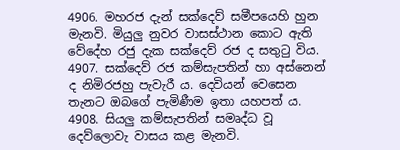4906. මහරජ දැන් සක්දෙව් සමීපයෙහි හුන මැනවි. මියුලු නුවර වාසස්ථාන කොට ඇති වේදේහ රජු දැක සක්දෙව් රජ ද සතුටු විය.
4907. සක්දෙව් රජ කම්සැපතින් හා අස්නෙන් ද නිමිරජහු පැවැරී ය. දෙවියන් වෙසෙන තැනට ඔබගේ පැමිණීම ඉතා යහපත් ය.
4908. සියලු කම්සැපතින් සමෘද්ධ වූ දෙව්ලොවැ වාසය කළ මැනවි.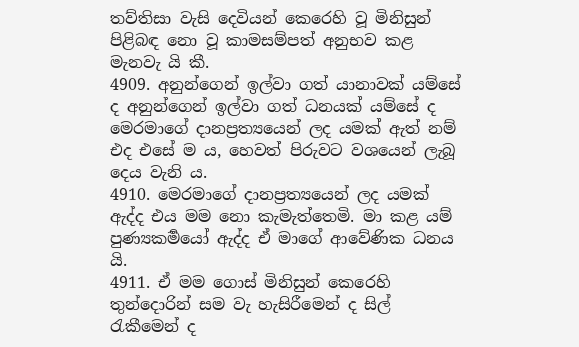තව්තිසා වැසි දෙවියන් කෙරෙහි වූ මිනිසුන් පිළිබඳ නො වූ කාමසම්පත් අනුභව කළ මැනවැ යි කී.
4909. අනුන්ගෙන් ඉල්වා ගත් යානාවක් යම්සේ ද අනුන්ගෙන් ඉල්වා ගත් ධනයක් යම්සේ ද මෙරමාගේ දානප්‍රත්‍යයෙන් ලද යමක් ඇත් නම් එද එසේ ම ය, හෙවත් පිරුවට වශයෙන් ලැබූ දෙය වැනි ය.
4910. මෙරමාගේ දානප්‍රත්‍යයෙන් ලද යමක් ඇද්ද එය මම නො කැමැත්තෙමි. මා කළ යම් පුණ්‍යකර්‍මයෝ ඇද්ද ඒ මාගේ ආවේණික ධනය යි.
4911. ඒ මම ගොස් මිනිසුන් කෙරෙහි තුන්දොරින් සම වැ හැසිරීමෙන් ද සිල් රැකීමෙන් ද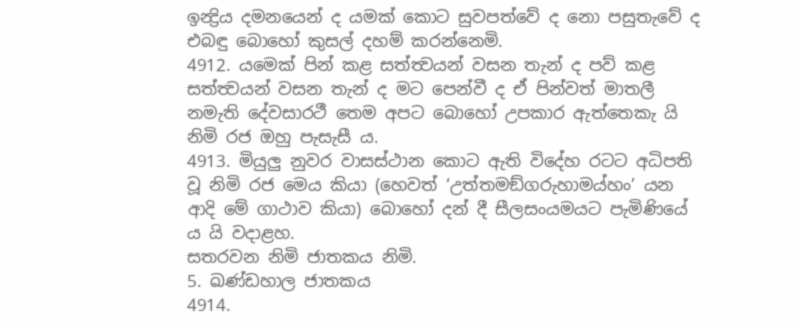ඉන්‍ද්‍රිය දමනයෙන් ද යමක් කොට සුවපත්වේ ද නො පසුතැවේ ද එබඳු බොහෝ කුසල් දහම් කරන්නෙමි.
4912. යමෙක් පින් කළ සත්ත්‍වයන් වසන තැන් ද පව් කළ සත්ත්‍වයන් වසන තැන් ද මට පෙන්වී ද ඒ පින්වත් මාතලී නමැති දේවසාරථී තෙම අපට බොහෝ උපකාර ඇත්තෙකැ යි නිමි රජ ඔහු පැසැසී ය.
4913. මියුලු නුවර වාසස්ථාන කොට ඇති විදේහ රටට අධිපති වූ නිමි රජ මෙය කියා (හෙවත් ‘උත්තමඞ්ගරුහාමය්හං’ යන ආදි මේ ගාථාව කියා) බොහෝ දන් දී සීලසංයමයට පැමිණියේ ය යි වදාළහ.
සතරවන නිමි ජාතකය නිමි.
5. ඛණ්ඩහාල ජාතකය
4914.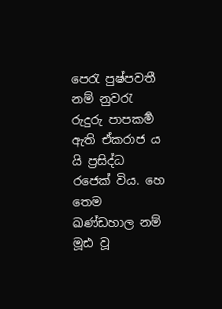පෙරැ පුෂ්පවතී නම් නුවරැ රුදුරු පාපකර්‍ම ඇති ඒකරාජ ය යි ප්‍රසිද්ධ රජෙක් විය. හෙ තෙම ඛණ්ඩහාල නම් මූඪ වූ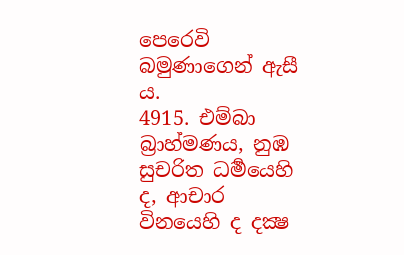පෙරෙවි බමුණාගෙන් ඇසී ය.
4915. එම්බා බ්‍රාහ්මණය, නුඹ සුචරිත ධර්‍මයෙහි ද, ආචාර විනයෙහි ද දක්‍ෂ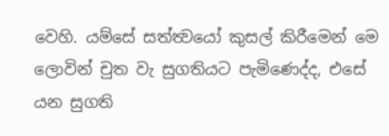වෙහි. යම්සේ සත්ත්‍වයෝ කුසල් කිරීමෙන් මෙ ලොවින් චුත වැ සුගතියට පැමිණෙද්ද, එසේ යන සුගති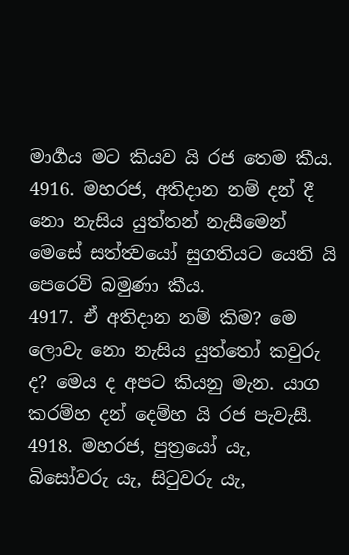මාර්‍ගය මට කියව යි රජ තෙම කීය.
4916. මහරජ, අතිදාන නම් දන් දී නො නැසිය යුත්තන් නැසීමෙන් මෙසේ සත්ත්‍වයෝ සුගතියට යෙති යි පෙරෙවි බමුණා කීය.
4917. ඒ අතිදාන නම් කිම? මෙ ලොවැ නො නැසිය යුත්තෝ කවුරු ද? මෙය ද අපට කියනු මැන. යාග කරම්හ දන් දෙම්හ යි රජ පැවැසී.
4918. මහරජ, පුත්‍රයෝ යැ, බිසෝවරු යැ, සිටුවරු යැ,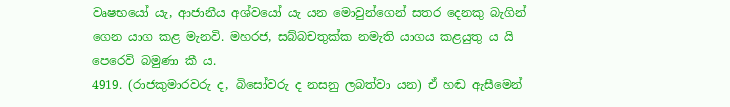වෘෂභයෝ යැ, ආජානීය අශ්වයෝ යැ යන මොවුන්ගෙන් සතර දෙනකු බැගින් ගෙන යාග කළ මැනවි. මහරජ, සබ්බචතුක්ක නමැති යාගය කළයුතු ය යි පෙරෙවි බමුණා කී ය.
4919. (රාජකුමාරවරු ද, බිසෝවරු ද නසනු ලබත්වා යන) ඒ හඬ ඇසීමෙන්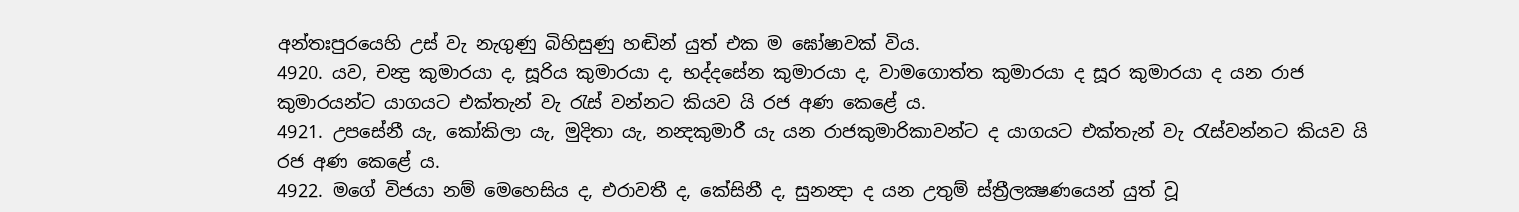අන්තඃපුරයෙහි උස් වැ නැගුණු බිහිසුණු හඬින් යුත් එක ම ඝෝෂාවක් විය.
4920. යව, චන්‍ද්‍ර කුමාරයා ද, සූරිය කුමාරයා ද, භද්දසේන කුමාරයා ද, වාමගොත්ත කුමාරයා ද සූර කුමාරයා ද යන රාජ කුමාරයන්ට යාගයට එක්තැන් වැ රැස් වන්නට කියව යි රජ අණ කෙළේ ය.
4921. උපසේනී යැ, කෝකිලා යැ, මුදිතා යැ, නන්‍දකුමාරී යැ යන රාජකුමාරිකාවන්ට ද යාගයට එක්තැන් වැ රැස්වන්නට කියව යි රජ අණ කෙළේ ය.
4922. මගේ විජයා නම් මෙහෙසිය ද, එරාවතී ද, කේසිනී ද, සුනන්‍දා ද යන උතුම් ස්ත්‍රීලක්‍ෂණයෙන් යුත් වූ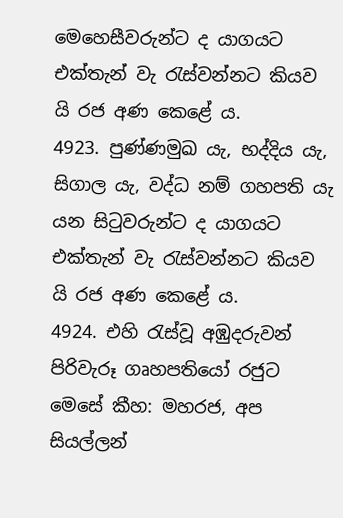මෙහෙසීවරුන්ට ද යාගයට එක්තැන් වැ රැස්වන්නට කියව යි රජ අණ කෙළේ ය.
4923. පුණ්ණමුඛ යැ, භද්දිය යැ, සිගාල යැ, වද්ධ නම් ගහපති යැ යන සිටුවරුන්ට ද යාගයට එක්තැන් වැ රැස්වන්නට කියව යි රජ අණ කෙළේ ය.
4924. එහි රැස්වූ අඹුදරුවන් පිරිවැරූ ගෘහපතියෝ රජුට මෙසේ කීහ: මහරජ, අප සියල්ලන්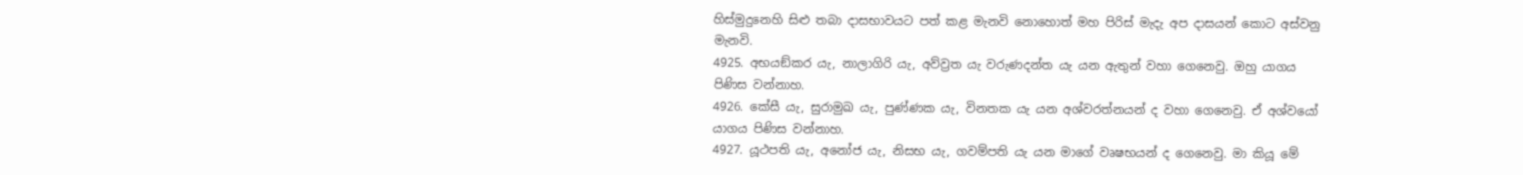හිස්මුදුනෙහි සිළු තබා දාසභාවයට පත් කළ මැනවි නොහොත් මහ පිරිස් මැදැ අප දාසයන් කොට අස්වනු මැනවි.
4925. අභයඞ්කර යැ, නාලාගිරි යැ, අව්ව්‍රත යැ වරුණදන්ත යැ යන ඇතුන් වහා ගෙනෙවු. ඔහු යාගය පිණිස වන්නාහ.
4926. කේසී යැ, සුරාමුඛ යැ, පුණ්ණක යැ, විනතක යැ යන අශ්වරත්නයන් ද වහා ගෙනෙවු. ඒ අශ්වයෝ යාගය පිණිස වන්නාහ.
4927. යූථපති යැ, අනෝජ යැ, නිසභ යැ, ගවම්පති යැ යන මාගේ වෘෂභයන් ද ගෙනෙවු. මා කියූ මේ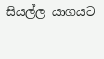සියල්ල යාගයට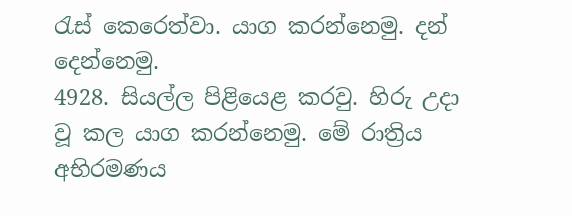රැස් කෙරෙත්වා. යාග කරන්නෙමු. දන් දෙන්නෙමු.
4928. සියල්ල පිළියෙළ කරවු. හිරු උදා වූ කල යාග කරන්නෙමු. මේ රාත්‍රිය අභිරමණය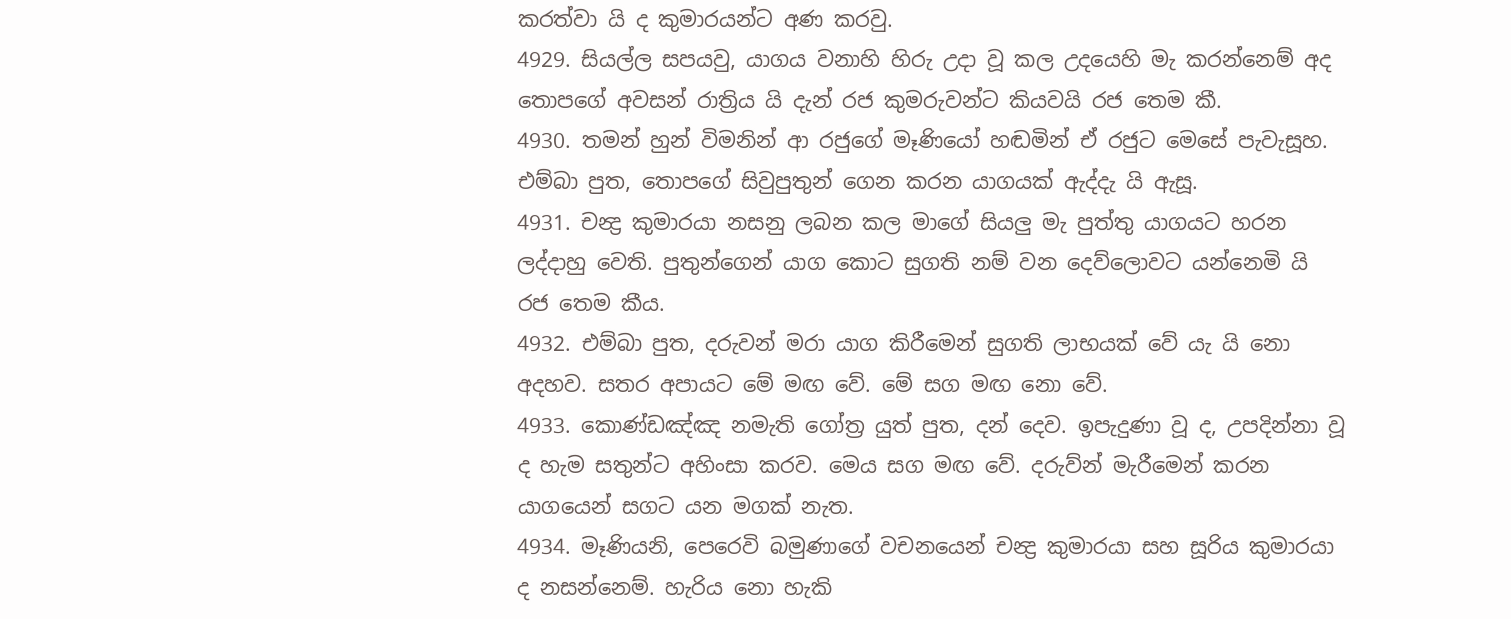කරත්වා යි ද කුමාරයන්ට අණ කරවු.
4929. සියල්ල සපයවු, යාගය වනාහි හිරු උදා වූ කල උදයෙහි මැ කරන්නෙම් අද තොපගේ අවසන් රාත්‍රිය යි දැන් රජ කුමරුවන්ට කියවයි රජ තෙම කී.
4930. තමන් හුන් විමනින් ආ රජුගේ මෑණියෝ හඬමින් ඒ රජුට මෙසේ පැවැසූහ. එම්බා පුත, තොපගේ සිවුපුතුන් ගෙන කරන යාගයක් ඇද්දැ යි ඇසූ.
4931. චන්‍ද්‍ර කුමාරයා නසනු ලබන කල මාගේ සියලු මැ පුත්තු යාගයට හරන ලද්දාහු වෙති. පුතුන්ගෙන් යාග කොට සුගති නම් වන දෙව්ලොවට යන්නෙමි යි රජ තෙම කීය.
4932. එම්බා පුත, දරුවන් මරා යාග කිරීමෙන් සුගති ලාභයක් වේ යැ යි නො අදහව. සතර අපායට මේ මඟ වේ. මේ සග මඟ නො වේ.
4933. කොණ්ඩඤ්ඤ නමැති ගෝත්‍ර යුත් පුත, දන් දෙව. ඉපැදුණා වූ ද, උපදින්නා වූ ද හැම සතුන්ට අහිංසා කරව. මෙය සග මඟ වේ. දරුව්න් මැරීමෙන් කරන යාගයෙන් සගට යන මගක් නැත.
4934. මෑණියනි, පෙරෙවි බමුණාගේ වචනයෙන් චන්‍ද්‍ර කුමාරයා සහ සූරිය කුමාරයා ද නසන්නෙම්. හැරිය නො හැකි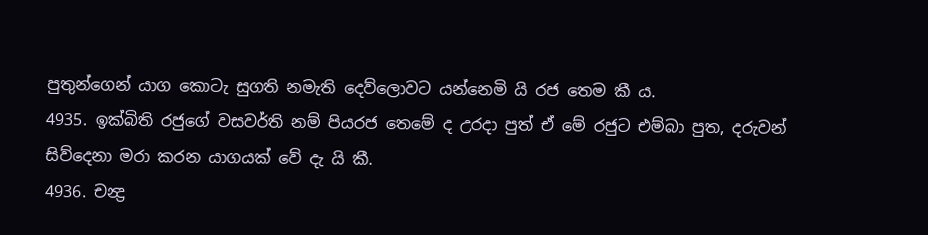පුතුන්ගෙන් යාග කොටැ සුගති නමැති දෙව්ලොවට යන්නෙමි යි රජ තෙම කී ය.
4935. ඉක්බිති රජුගේ වසවර්ති නම් පියරජ තෙමේ ද උරදා පුත් ඒ මේ රජුට එම්බා පුත, දරුවන් සිව්දෙනා මරා කරන යාගයක් වේ දැ යි කී.
4936. චන්‍ද්‍ර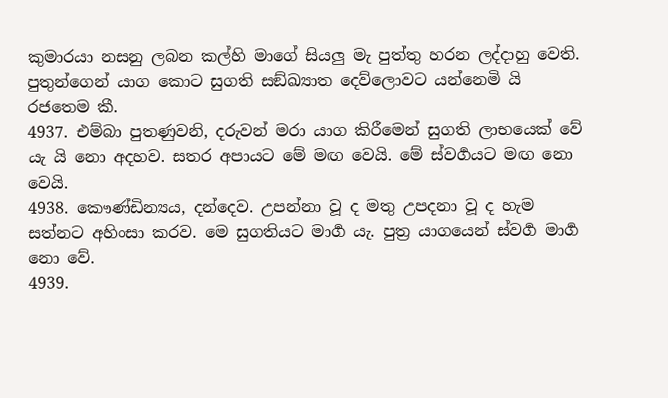කුමාරයා නසනු ලබන කල්හි මාගේ සියලු මැ පුත්තු හරන ලද්දාහු වෙති. පුතුන්ගෙන් යාග කොට සුගති සඞ්ඛ්‍යාත දෙව්ලොවට යන්නෙමි යි රජතෙම කී.
4937. එම්බා පුතණුවනි, දරුවන් මරා යාග කිරීමෙන් සුගති ලාභයෙක් වේ යැ යි නො අදහව. සතර අපායට මේ මඟ වෙයි. මේ ස්වර්‍ගයට මඟ නො වෙයි.
4938. කෞණ්ඩින්‍යය, දන්දෙව. උපන්නා වූ ද මතු උපදනා වූ ද හැම සත්නට අහිංසා කරව. මෙ සුගතියට මාර්‍ග යැ. පුත්‍ර යාගයෙන් ස්වර්‍ග මාර්‍ග නො වේ.
4939.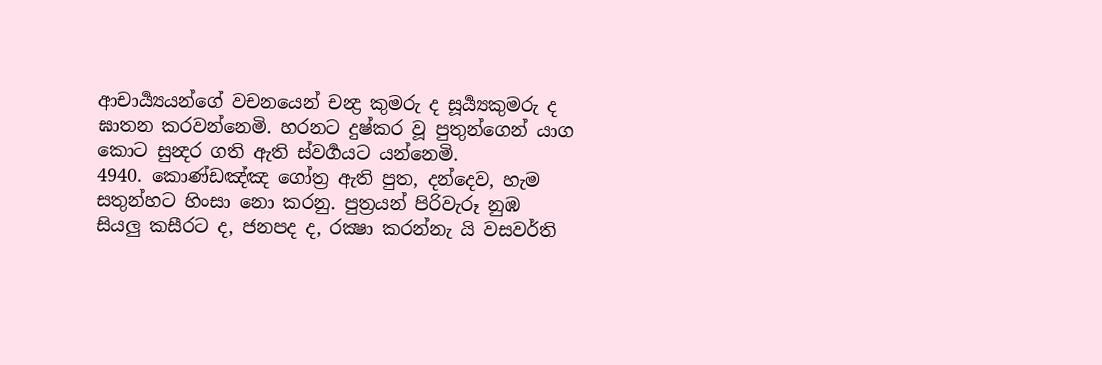ආචාර්‍ය්‍යයන්ගේ වචනයෙන් චන්‍ද්‍ර කුමරු ද සූර්‍ය්‍යකුමරු ද ඝාතන කරවන්නෙමි. හරනට දුෂ්කර වූ පුතුන්ගෙන් යාග කොට සුන්‍දර ගති ඇති ස්වර්‍ගයට යන්නෙමි.
4940. කොණ්ඩඤ්ඤ ගෝත්‍ර ඇති පුත, දන්දෙව, හැම සතුන්හට හිංසා නො කරනු. පුත්‍රයන් පිරිවැරූ නුඹ සියලු කසීරට ද, ජනපද ද, රක්‍ෂා කරන්නැ යි වසවර්ති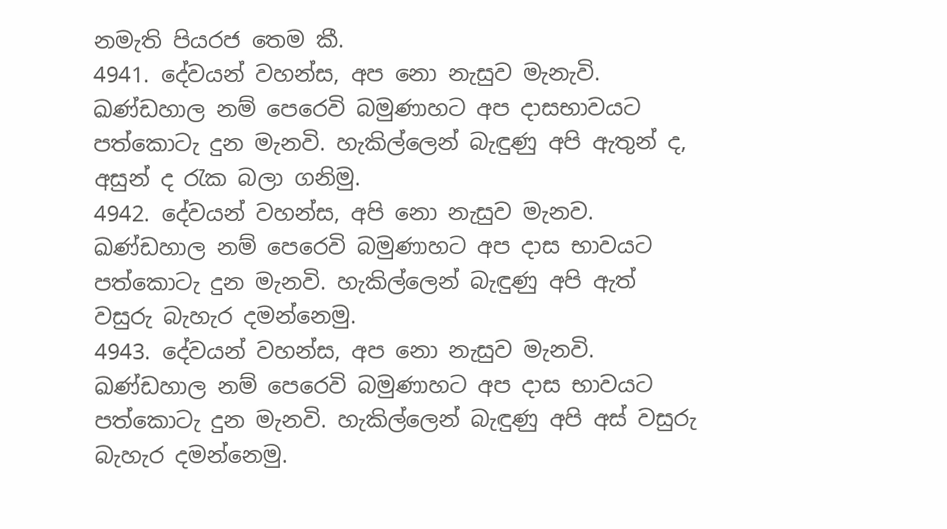නමැති පියරජ තෙම කී.
4941. දේවයන් වහන්ස, අප නො නැසුව මැනැවි. ඛණ්ඩහාල නම් පෙරෙවි බමුණාහට අප දාසභාවයට පත්කොටැ දුන මැනවි. හැකිල්ලෙන් බැඳුණු අපි ඇතුන් ද, අසුන් ද රැක බලා ගනිමු.
4942. දේවයන් වහන්ස, අපි නො නැසුව මැනව. ඛණ්ඩහාල නම් පෙරෙවි බමුණාහට අප දාස භාවයට පත්කොටැ දුන මැනවි. හැකිල්ලෙන් බැඳුණු අපි ඇත් වසුරු බැහැර දමන්නෙමු.
4943. දේවයන් වහන්ස, අප නො නැසුව මැනවි. ඛණ්ඩහාල නම් පෙරෙවි බමුණාහට අප දාස භාවයට පත්කොටැ දුන මැනවි. හැකිල්ලෙන් බැඳුණු අපි අස් වසුරු බැහැර දමන්නෙමු.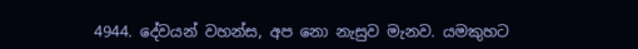4944. දේවයන් වහන්ස, අප නො නැසුව මැනව. යමකුහට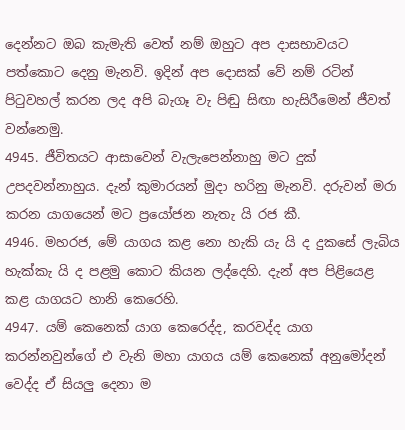දෙන්නට ඔබ කැමැති වෙත් නම් ඔහුට අප දාසභාවයට පත්කොට දෙනු මැනවි. ඉදින් අප දොසක් වේ නම් රටින් පිටුවහල් කරන ලද අපි බැගෑ වැ පිඬු සිඟා හැසිරීමෙන් ජීවත් වන්නෙමු.
4945. ජීවිතයට ආසාවෙන් වැලැපෙන්නාහු මට දුක් උපදවන්නාහුය. දැන් කුමාරයන් මුදා හරිනු මැනවි. දරුවන් මරා කරන යාගයෙන් මට ප්‍රයෝජන නැතැ යි රජ කී.
4946. මහරජ, මේ යාගය කළ නො හැකි යැ යි ද දුකසේ ලැබිය හැක්කැ යි ද පළමු කොට කියන ලද්දෙහි. දැන් අප පිළියෙළ කළ යාගයට හානි කෙරෙහි.
4947. යම් කෙනෙක් යාග කෙරෙද්ද, කරවද්ද යාග කරන්නවුන්ගේ එ වැනි මහා යාගය යම් කෙනෙක් අනුමෝදන් වෙද්ද ඒ සියලු දෙනා ම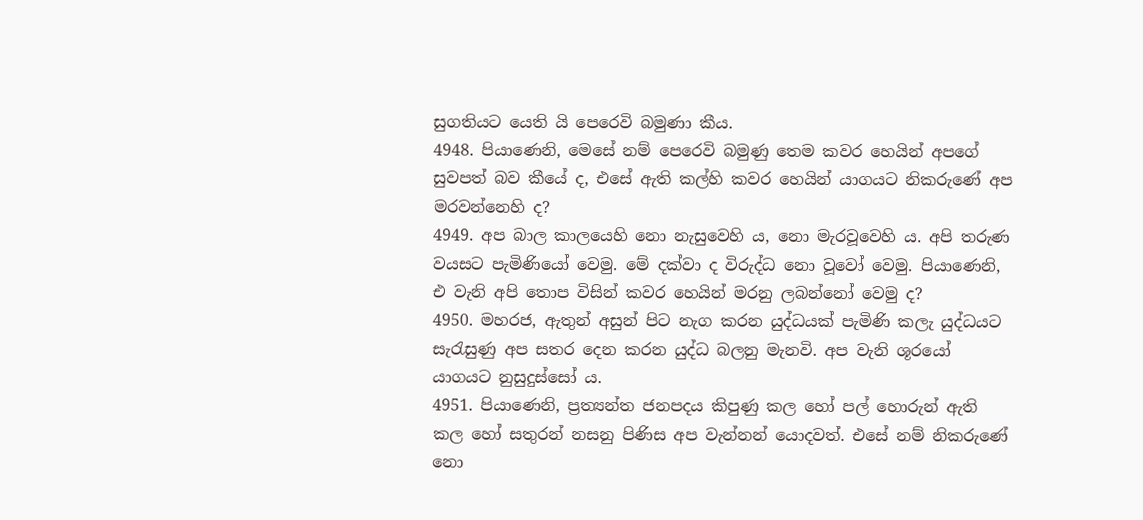සුගතියට යෙති යි පෙරෙවි බමුණා කීය.
4948. පියාණෙනි, මෙසේ නම් පෙරෙවි බමුණු තෙම කවර හෙයින් අපගේ සුවපත් බව කීයේ ද, එසේ ඇති කල්හි කවර හෙයින් යාගයට නිකරුණේ අප මරවන්නෙහි ද?
4949. අප බාල කාලයෙහි නො නැසුවෙහි ය, නො මැරවූවෙහි ය. අපි තරුණ වයසට පැමිණියෝ වෙමු. මේ දක්වා ද විරුද්ධ නො වූවෝ වෙමු. පියාණෙනි, එ වැනි අපි තොප විසින් කවර හෙයින් මරනු ලබන්නෝ වෙමු ද?
4950. මහරජ, ඇතුන් අසුන් පිට නැග කරන යුද්ධයක් පැමිණි කලැ යුද්ධයට සැරැසුණු අප සතර දෙන කරන යුද්ධ බලනු මැනවි. අප වැනි ශූරයෝ යාගයට නුසුදුස්සෝ ය.
4951. පියාණෙනි, ප්‍රත්‍යන්ත ජනපදය කිපුණු කල හෝ පල් හොරුන් ඇති කල හෝ සතුරන් නසනු පිණිස අප වැන්නන් යොදවත්. එසේ නම් නිකරුණේ නො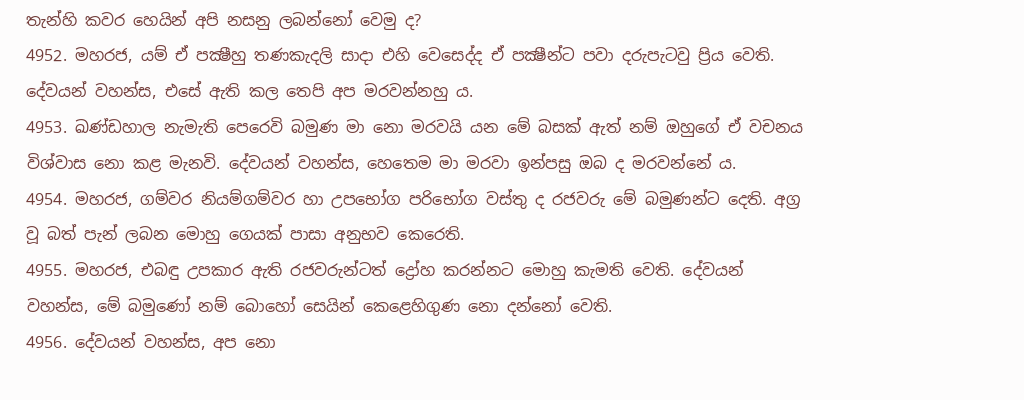තැන්හි කවර හෙයින් අපි නසනු ලබන්නෝ වෙමු ද?
4952. මහරජ, යම් ඒ පක්‍ෂීහු තණකැදලි සාදා එහි වෙසෙද්ද ඒ පක්‍ෂීන්ට පවා දරුපැටවු ප්‍රිය වෙති. දේවයන් වහන්ස, එසේ ඇති කල තෙපි අප මරවන්නහු ය.
4953. ඛණ්ඩහාල නැමැති පෙරෙවි බමුණ මා නො මරවයි යන මේ බසක් ඇත් නම් ඔහුගේ ඒ වචනය විශ්වාස නො කළ මැනවි. දේවයන් වහන්ස, හෙතෙම මා මරවා ඉන්පසු ඔබ ද මරවන්නේ ය.
4954. මහරජ, ගම්වර නියම්ගම්වර හා උපභෝග පරිභෝග වස්තු ද රජවරු මේ බමුණන්ට දෙති. අග්‍ර වූ බත් පැන් ලබන මොහු ගෙයක් පාසා අනුභව කෙරෙති.
4955. මහරජ, එබඳු උපකාර ඇති රජවරුන්ටත් ද්‍රෝහ කරන්නට මොහු කැමති වෙති. දේවයන් වහන්ස, මේ බමුණෝ නම් බොහෝ සෙයින් කෙළෙහිගුණ නො දන්නෝ වෙති.
4956. දේවයන් වහන්ස, අප නො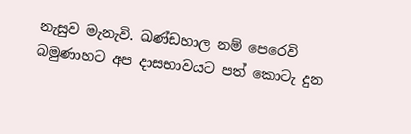නැසුව මැනැවි. ඛණ්ඩහාල නම් පෙරෙවි බමුණාහට අප දාසභාවයට පත් කොටැ දුන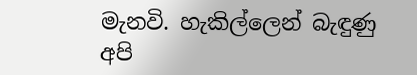මැනවි. හැකිල්ලෙන් බැඳුණු අපි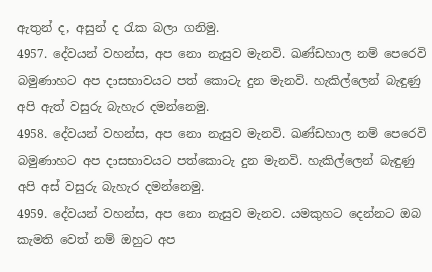ඇතුන් ද, අසුන් ද රැක බලා ගනිමු.
4957. දේවයන් වහන්ස, අප නො නැසුව මැනවි. ඛණ්ඩහාල නම් පෙරෙවි බමුණාහට අප දාසභාවයට පත් කොටැ දුන මැනවි. හැකිල්ලෙන් බැඳුණු අපි ඇත් වසුරු බැහැර දමන්නෙමු.
4958. දේවයන් වහන්ස, අප නො නැසුව මැනවි. ඛණ්ඩහාල නම් පෙරෙවි බමුණාහට අප දාසභාවයට පත්කොටැ දුන මැනවි. හැකිල්ලෙන් බැඳුණු අපි අස් වසුරු බැහැර දමන්නෙමු.
4959. දේවයන් වහන්ස, අප නො නැසුව මැනව. යමකුහට දෙන්නට ඔබ කැමති වෙත් නම් ඔහුට අප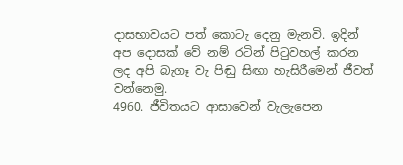දාසභාවයට පත් කොටැ දෙනු මැනවි. ඉදින් අප දොසක් වේ නම් රටින් පිටුවහල් කරන ලද අපි බැගෑ වැ පිඬු සිඟා හැසිරීමෙන් ජීවත් වන්නෙමු.
4960. ජීවිතයට ආසාවෙන් වැලැපෙන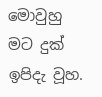මොවුහු මට දුක් ඉපිදැ වූහ.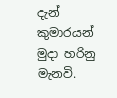දැන් කුමාරයන් මුදා හරිනු මැනවි.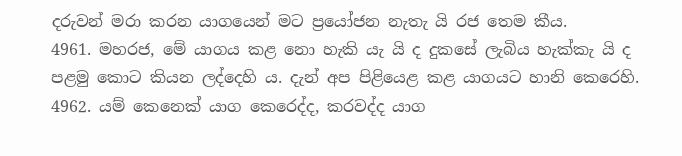දරුවන් මරා කරන යාගයෙන් මට ප්‍රයෝජන නැතැ යි රජ තෙම කීය.
4961. මහරජ, මේ යාගය කළ නො හැකි යැ යි ද දුකසේ ලැබිය හැක්කැ යි ද පළමු කොට කියන ලද්දෙහි ය. දැන් අප පිළියෙළ කළ යාගයට හානි කෙරෙහි.
4962. යම් කෙනෙක් යාග කෙරෙද්ද, කරවද්ද යාග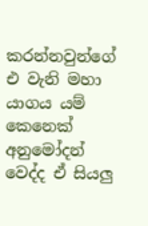කරන්නවුන්ගේ එ වැනි මහා යාගය යම් කෙනෙක් අනුමෝදන් වෙද්ද ඒ සියලු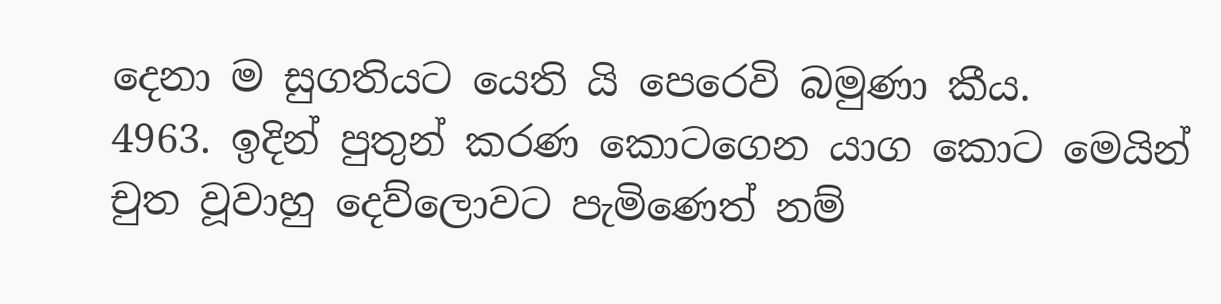දෙනා ම සුගතියට යෙති යි පෙරෙවි බමුණා කීය.
4963. ඉදින් පුතුන් කරණ කොටගෙන යාග කොට මෙයින් චුත වූවාහු දෙව්ලොවට පැමිණෙත් නම්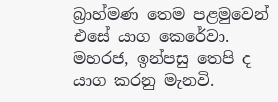බ්‍රාහ්මණ තෙම පළමුවෙන් එසේ යාග කෙරේවා. මහරජ, ඉන්පසු තෙපි ද යාග කරනු මැනවි.